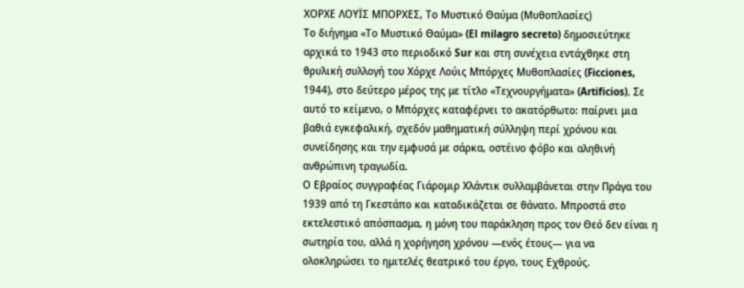ΧΟΡΧΕ ΛΟΥΪΣ ΜΠΟΡΧΕΣ, Το Μυστικό Θαύμα (Μυθοπλασίες)
Το διήγημα «Το Μυστικό Θαύμα» (El milagro secreto) δημοσιεύτηκε αρχικά το 1943 στο περιοδικό Sur και στη συνέχεια εντάχθηκε στη θρυλική συλλογή του Χόρχε Λούις Μπόρχες Μυθοπλασίες (Ficciones, 1944), στο δεύτερο μέρος της με τίτλο «Τεχνουργήματα» (Artificios). Σε αυτό το κείμενο, ο Μπόρχες καταφέρνει το ακατόρθωτο: παίρνει μια βαθιά εγκεφαλική, σχεδόν μαθηματική σύλληψη περί χρόνου και συνείδησης και την εμφυσά με σάρκα, οστέινο φόβο και αληθινή ανθρώπινη τραγωδία.
Ο Εβραίος συγγραφέας Γιάρομιρ Χλάντικ συλλαμβάνεται στην Πράγα του 1939 από τη Γκεστάπο και καταδικάζεται σε θάνατο. Μπροστά στο εκτελεστικό απόσπασμα, η μόνη του παράκληση προς τον Θεό δεν είναι η σωτηρία του, αλλά η χορήγηση χρόνου —ενός έτους— για να ολοκληρώσει το ημιτελές θεατρικό του έργο, τους Εχθρούς.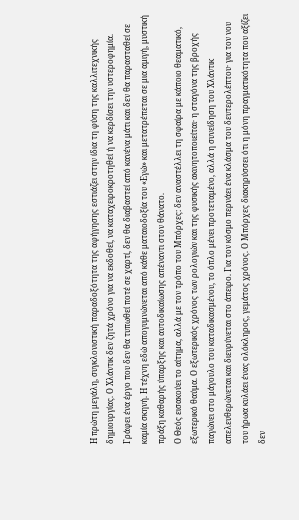Η πρώτη μεγάλη, συγκλονιστική παραδοξότητα της αφήγησης εστιάζει στην ίδια τη φύση της καλλιτεχνικής δημιουργίας. Ο Χλάντικ δεν ζητά χρόνο για να εκδοθεί, να καταχειροκροτηθεί ή να κερδίσει την υστεροφημία. Γράφει ένα έργο που δεν θα τυπωθεί ποτέ σε χαρτί, δεν θα διαβαστεί από κανένα μάτι και δεν θα παρασταθεί σε καμία σκηνή. Η τέχνη εδώ απογυμνώνεται από κάθε ματαιοδοξία του «Εγώ» και μετατρέπεται σε μια αμιγή, μυστική πράξη καθαρής ύπαρξης και αυτοδικαίωσης απέναντι στον θάνατο.
Ο Θεός εισακούει το αίτημα, αλλά με τον τρόπο του Μπόρχες: δεν αναστέλλει τη σφαίρα με κάποιο θεαματικό, εξωτερικό θαύμα. Ο εξωτερικός χρόνος των ρολογιών και της φυσικής ακινητοποιείται· η σταγόνα της βροχής παγώνει στο μάγουλο του καταδικασμένου, το όπλο μένει προτεταμένο, αλλά η συνείδηση του Χλάντικ απελευθερώνεται και διευρύνεται στο άπειρο. Για τον κόσμο περνάει ένα κλάσμα του δευτερολέπτου· για τον νου του ήρωα κυλάει ένας ολόκληρος, γεμάτος χρόνος. Ο Μπόρχες διακηρύσσει ότι η μόνη πραγματικότητα που αξίζει δεν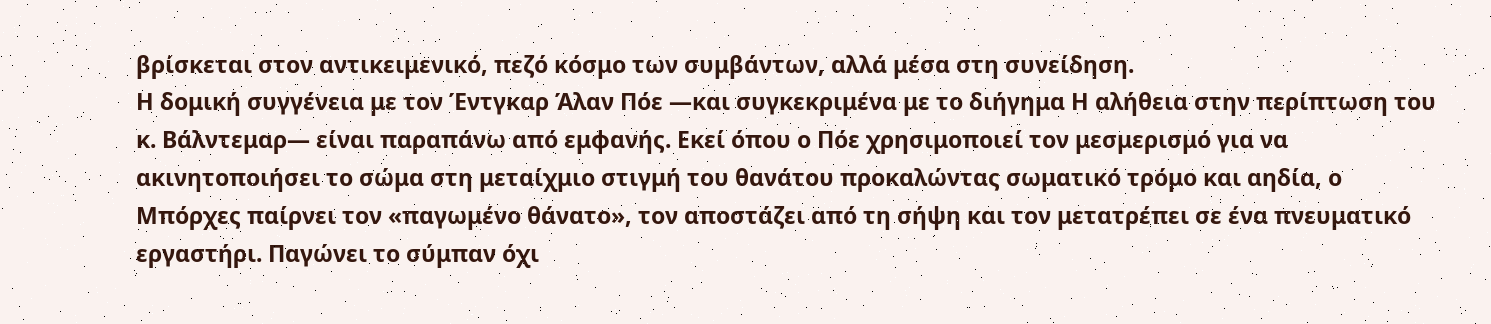βρίσκεται στον αντικειμενικό, πεζό κόσμο των συμβάντων, αλλά μέσα στη συνείδηση.
Η δομική συγγένεια με τον Έντγκαρ Άλαν Πόε —και συγκεκριμένα με το διήγημα Η αλήθεια στην περίπτωση του κ. Βάλντεμαρ— είναι παραπάνω από εμφανής. Εκεί όπου ο Πόε χρησιμοποιεί τον μεσμερισμό για να ακινητοποιήσει το σώμα στη μεταίχμιο στιγμή του θανάτου προκαλώντας σωματικό τρόμο και αηδία, ο Μπόρχες παίρνει τον «παγωμένο θάνατο», τον αποστάζει από τη σήψη και τον μετατρέπει σε ένα πνευματικό εργαστήρι. Παγώνει το σύμπαν όχι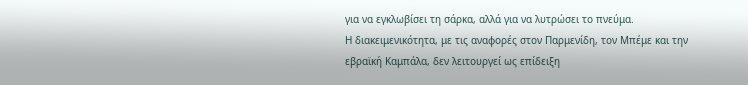για να εγκλωβίσει τη σάρκα, αλλά για να λυτρώσει το πνεύμα.
Η διακειμενικότητα, με τις αναφορές στον Παρμενίδη, τον Μπέμε και την εβραϊκή Καμπάλα, δεν λειτουργεί ως επίδειξη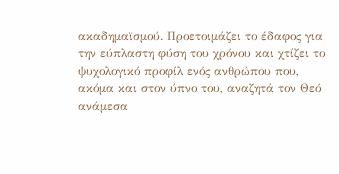ακαδημαϊσμού. Προετοιμάζει το έδαφος για την εύπλαστη φύση του χρόνου και χτίζει το ψυχολογικό προφίλ ενός ανθρώπου που, ακόμα και στον ύπνο του, αναζητά τον Θεό ανάμεσα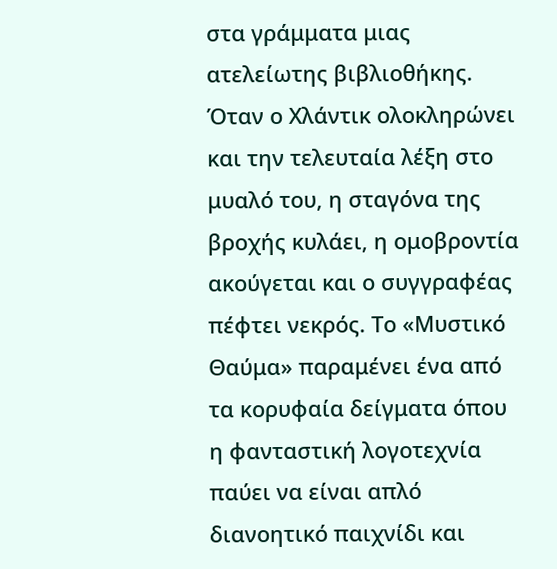στα γράμματα μιας ατελείωτης βιβλιοθήκης.
Όταν ο Χλάντικ ολοκληρώνει και την τελευταία λέξη στο μυαλό του, η σταγόνα της βροχής κυλάει, η ομοβροντία ακούγεται και ο συγγραφέας πέφτει νεκρός. Το «Μυστικό Θαύμα» παραμένει ένα από τα κορυφαία δείγματα όπου η φανταστική λογοτεχνία παύει να είναι απλό διανοητικό παιχνίδι και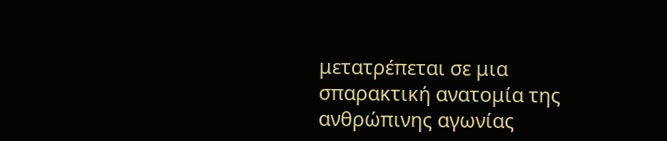μετατρέπεται σε μια σπαρακτική ανατομία της ανθρώπινης αγωνίας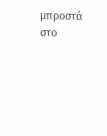μπροστά στο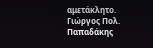αμετάκλητο.
Γιώργος Πολ. Παπαδάκης